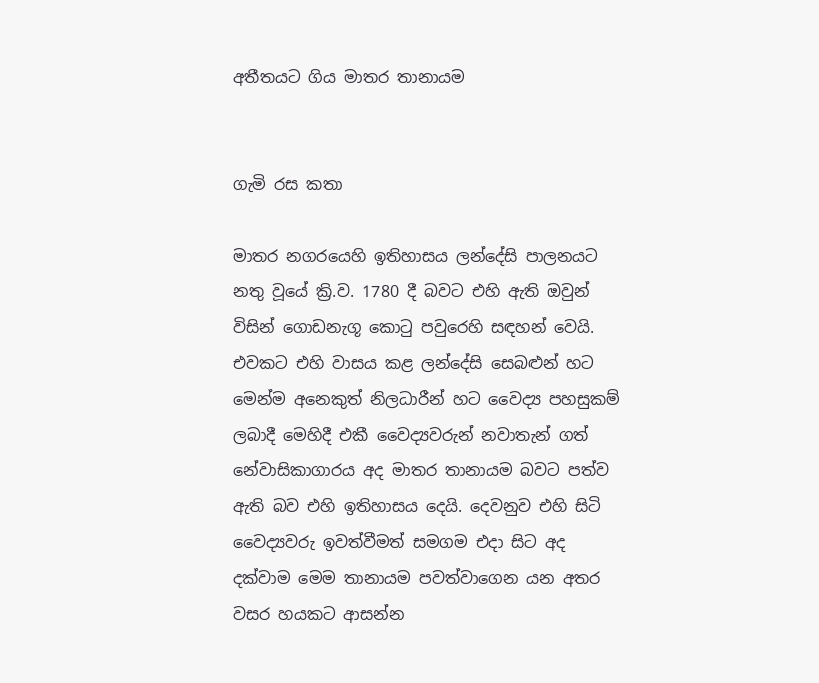අතීතයට ගිය මාතර තානායම


ගැමි රස කතා

මාතර නගරයෙහි ඉතිහාසය ලන්දේසි පාලනයට නතු වූයේ ක්‍රි.ව. 1780 දී බවට එහි ඇති ඔවුන් විසින් ගොඩනැගූ කොටු පවුරෙහි සඳහන් වෙයි. එවකට එහි වාසය කළ ලන්දේසි සෙබළුන් හට මෙන්ම අනෙකුත් නිලධාරීන් හට වෛද්‍ය පහසුකම් ලබාදී මෙහිදී එකී වෛද්‍යවරුන් නවාතැන් ගත් නේවාසිකාගාරය අද මාතර තානායම බවට පත්ව ඇති බව එහි ඉතිහාසය දෙයි. දෙවනුව එහි සිටි වෛද්‍යවරු ඉවත්වීමත් සමගම එදා සිට අද දක්වාම මෙම තානායම පවත්වාගෙන යන අතර වසර හයකට ආසන්න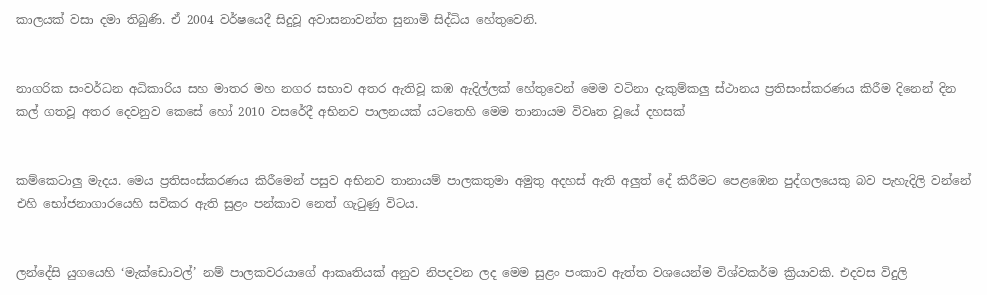කාලයක් වසා දමා තිබුණි. ඒ 2004 වර්ෂයෙදී සිදුවූ අවාසනාවන්ත සුනාමි සිද්ධිය හේතුවෙනි.


නාගරික සංවර්ධන අධිකාරිය සහ මාතර මහ නගර සභාව අතර ඇතිවූ කඹ ඇදිල්ලක් හේතුවෙන් මෙම වටිනා දැකුම්කලු ස්ථානය ප්‍රතිසංස්කරණය කිරීම දිනෙන් දින කල් ගතවූ අතර දෙවනුව කෙසේ හෝ 2010 වසරේදී අභිනව පාලනයක් යටතෙහි මෙම තානායම විවෘත වූයේ දහසක්


කම්කෙටාලු මැදය. මෙය ප්‍රතිසංස්කරණය කිරීමෙන් පසුව අභිනව තානායම් පාලකතුමා අමුතු අදහස් ඇති අලුත් දේ කිරීමට පෙළඹෙන පුද්ගලයෙකු බව පැහැදිලි වන්නේ එහි භෝජනාගාරයෙහි සවිකර ඇති සුළං පන්කාව නෙත් ගැටුණු විටය.


ලන්දේසි යුගයෙහි ‘මැක්ඩොවල්’ නම් පාලකවරයාගේ ආකෘතියක් අනුව නිපදවන ලද මෙම සුළං පංකාව ඇත්ත වශයෙන්ම විශ්වකර්ම ක්‍රියාවකි. එදවස විදුලි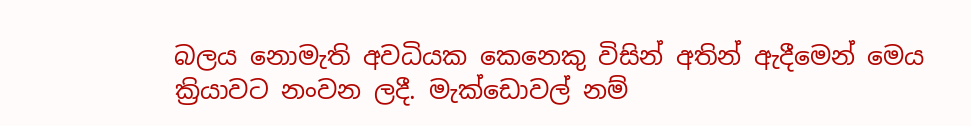බලය නොමැති අවධියක කෙනෙකු විසින් අතින් ඇදීමෙන් මෙය ක්‍රියාවට නංවන ලදී. මැක්ඩොවල් නම්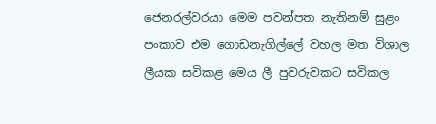ජෙනරල්වරයා මෙම පවන්පත නැතිනම් සුළං පංකාව එම ගොඩනැගිල්ලේ වහල මත විශාල ලීයක සවිකළ මෙය ලී පුවරුවකට සවිකල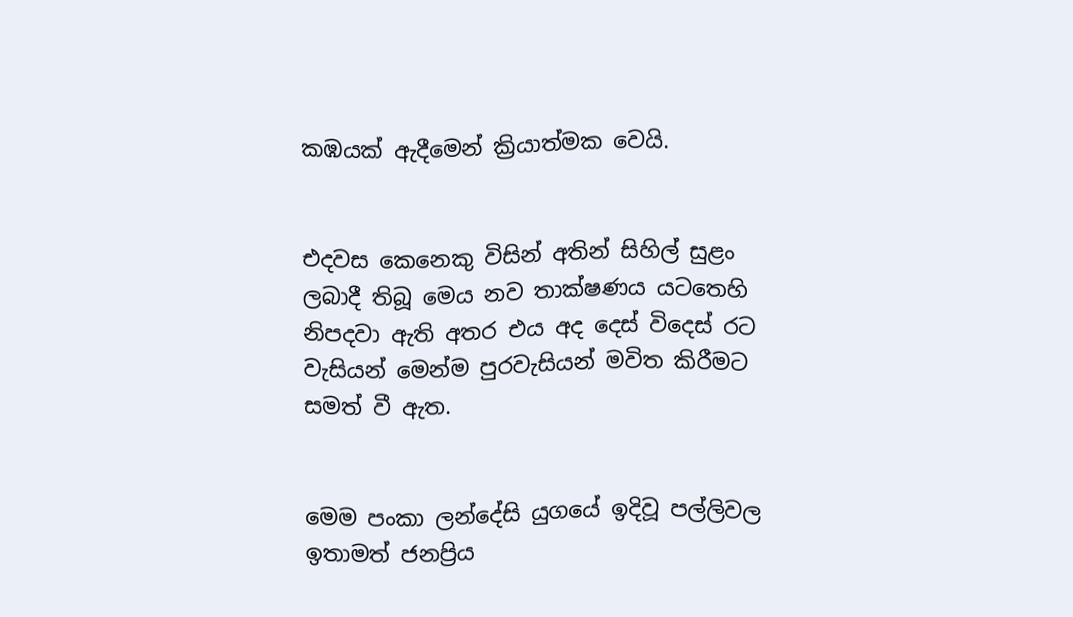කඹයක් ඇදීමෙන් ක්‍රියාත්මක වෙයි.


එදවස කෙනෙකු විසින් අතින් සිහිල් සුළං ලබාදී තිබූ මෙය නව තාක්ෂණය යටතෙහි නිපදවා ඇති අතර එය අද දෙස් විදෙස් රට වැසියන් මෙන්ම පුරවැසියන් මවිත කිරීමට සමත් වී ඇත.


මෙම පංකා ලන්දේසි යුගයේ ඉදිවූ පල්ලිවල ඉතාමත් ජනප්‍රිය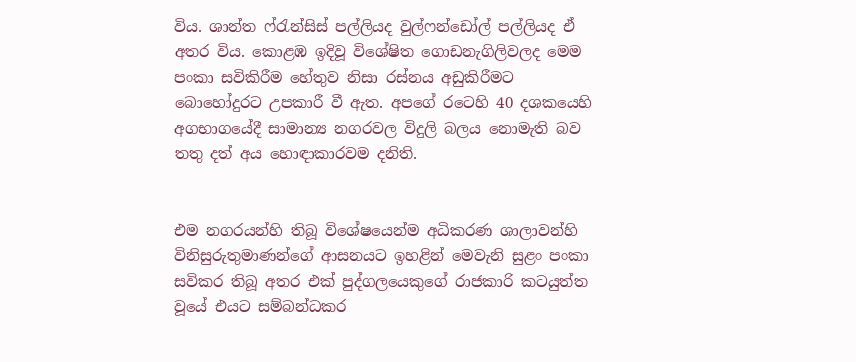විය. ශාන්ත ෆ්රැන්සිස් පල්ලියද වුල්ෆන්ඩෝල් පල්ලියද ඒ අතර විය. කොළඹ ඉදිවූ විශේෂිත ගොඩනැගිලිවලද මෙම පංකා සවිකිරීම හේතුව නිසා රස්නය අඩුකිරීමට බොහෝදුරට උපකාරී වී ඇත. අපගේ රටෙහි 40 දශකයෙහි අගභාගයේදී සාමාන්‍ය නගරවල විදුලි බලය නොමැති බව තතු දත් අය හොඳාකාරවම දනිති.


එම නගරයන්හි තිබූ විශේෂයෙන්ම අධිකරණ ශාලාවන්හි විනිසුරුතුමාණන්ගේ ආසනයට ඉහළින් මෙවැනි සුළං පංකා සවිකර තිබූ අතර එක් පුද්ගලයෙකුගේ රාජකාරි කටයුත්ත වූයේ එයට සම්බන්ධකර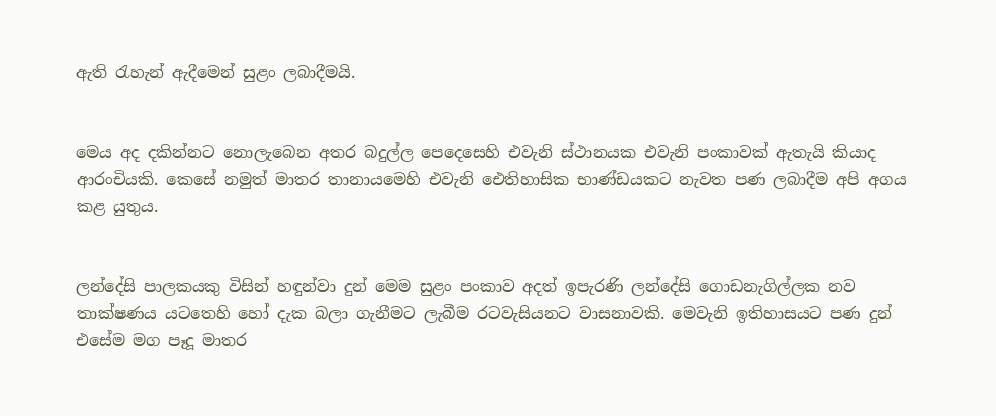ඇති රැහැන් ඇදීමෙන් සුළං ලබාදීමයි.


මෙය අද දකින්නට නොලැබෙන අතර බදුල්ල පෙදෙසෙහි එවැනි ස්ථානයක එවැනි පංකාවක් ඇතැයි කියාද ආරංචියකි. කෙසේ නමුත් මාතර තානායමෙහි එවැනි ඓතිහාසික භාණ්ඩයකට නැවත පණ ලබාදීම අපි අගය කළ යුතුය.


ලන්දේසි පාලකයකු විසින් හඳුන්වා දුන් මෙම සුළං පංකාව අදත් ඉපැරණි ලන්දේසි ගොඩනැගිල්ලක නව තාක්ෂණය යටතෙහි හෝ දැක බලා ගැනීමට ලැබීම රටවැසියනට වාසනාවකි. මෙවැනි ඉතිහාසයට පණ දුන් එසේම මග පෑදූ මාතර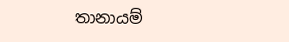තානායම්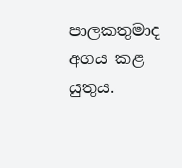පාලකතුමාද අගය කළ යුතුය.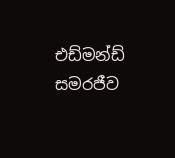එඩ්මන්ඩ් සමරජීව